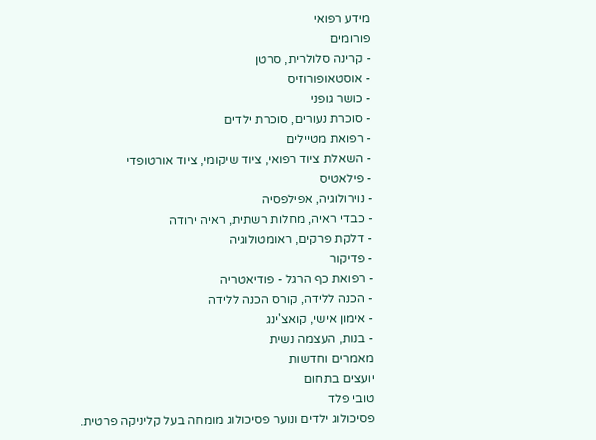מידע רפואי
פורומים
- קרינה סלולרית, סרטן
- אוסטאופורוזיס
- כושר גופני
- סוכרת נעורים, סוכרת ילדים
- רפואת מטיילים
- השאלת ציוד רפואי, ציוד שיקומי, ציוד אורטופדי
- פילאטיס
- נוירולוגיה, אפילפסיה
- כבדי ראיה, מחלות רשתית, ראיה ירודה
- דלקת פרקים, ראומטולוגיה
- פדיקור
- רפואת כף הרגל - פודיאטריה
- הכנה ללידה, קורס הכנה ללידה
- אימון אישי, קואצ'ינג
- בנות, העצמה נשית
מאמרים וחדשות
יועצים בתחום
טובי פלד
פסיכולוג ילדים ונוער פסיכולוג מומחה בעל קליניקה פרטית.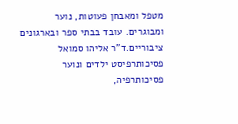מטפל ומאבחן פעוטות, נוער ומבוגרים. עובד בבתי ספר ובארגונים ציבוריים.ד"ר אליהו סמואל
פסיכותרפיסט ילדים ונוער פסיכותרפיה,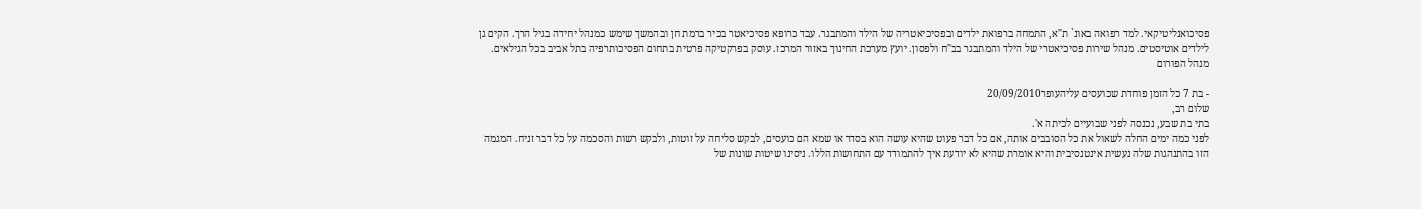פסיכואנליטיקאי. למד רפואה באונ` ת"א, התמחה ברפואת ילדים ובפסיכיאטריה של הילד והמתבגר. עבד כרופא פסיכיאטר בכיר ברמת חן ובהמשך שימש כמנהל יחידה בגיל הרך. הקים גן לילדים אוטיסטים. מנהל שירות פסיכיאטרי של הילד והמתבגר בב"ח ולפסון. יועץ מערכת החינוך באזור המרכז. עוסק בפרקטיקה פרטית בתחום הפסיכותרפיה בתל אביב בכל הגילאים.
מנהל הפורום

- בת 7 כל הזמן פוחדת שכועסים עליהעופר20/09/2010
שלום רב,
בתי בת שבע, נכנסה לפני שבועיים לכיתה א'.
לפני כמה ימים החלה לשאול את כל הסובבים אותה, אם כל דבר פעוט שהיא עושה הוא בסדר או שמא הם כועסים, לבקש סליחה על זוטות, ולבקש רשות והסכמה על כל דבר זניח. המגמה הזו בהתנהגות שלה נעשית אינטנסיבית והיא אומרת שהיא לא יודעת איך להתמודד עם התחושות הללו. ניסינו שיטות שונות של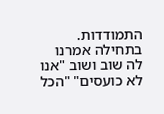התמודדות. בתחילה אמרנו לה שוב ושוב "אנו לא כועסים" "הכל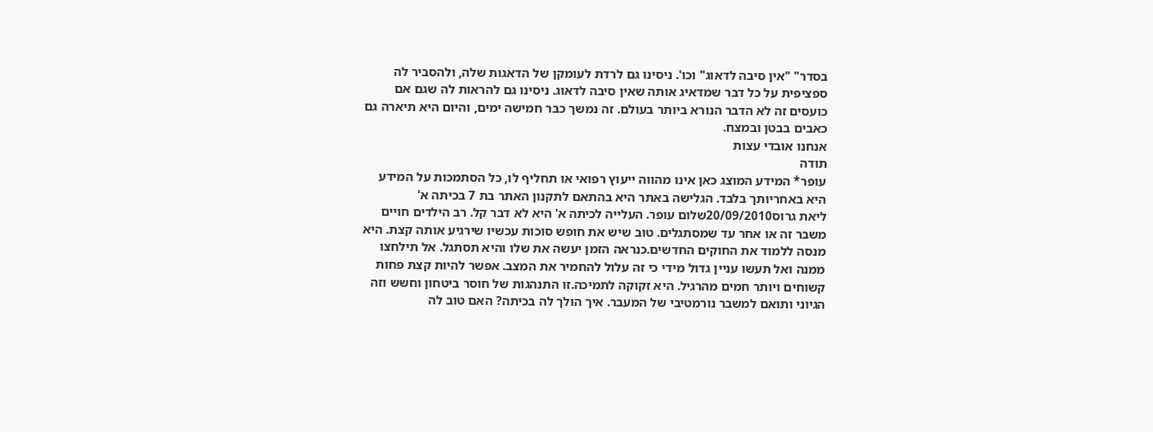בסדר" "אין סיבה לדאוג" וכו'. ניסינו גם לרדת לעומקן של הדאגות שלה, ולהסביר לה ספציפית על כל דבר שמדאיג אותה שאין סיבה לדאוג. ניסינו גם להראות לה שגם אם כועסים זה לא הדבר הנורא ביותר בעולם. זה נמשך כבר חמישה ימים, והיום היא תיארה גם כאבים בבטן ובמצח.
אנחנו אובדי עצות
תודה
עופר* המידע המוצג כאן אינו מהווה ייעוץ רפואי או תחליף לו, כל הסתמכות על המידע היא באחריותך בלבד. הגלישה באתר היא בהתאם לתקנון האתר בת 7 בכיתה א'
ליאת גרוס20/09/2010שלום עופר. העלייה לכיתה א' היא לא דבר קל. רב הילדים חויים משבר זה או אחר עד שמסתגלים. טוב שיש את חופש סוכות עכשיו שירגיע אותה קצת. היא מנסה ללמוד את החוקים החדשים.כנראה הזמן יעשה את שלו והיא תסתגל. אל תילחצו ממנה ואל תעשו עניין גדול מידי כי זה עלול להחמיר את המצב. אפשר להיות קצת פחות קשוחים ויותר חמים מהרגיל. היא זקוקה לתמיכה.זו התנהגות של חוסר ביטחון וחשש וזה הגיוני ותואם למשבר נורמטיבי של המעבר. איך הולך לה בכיתה? האם טוב לה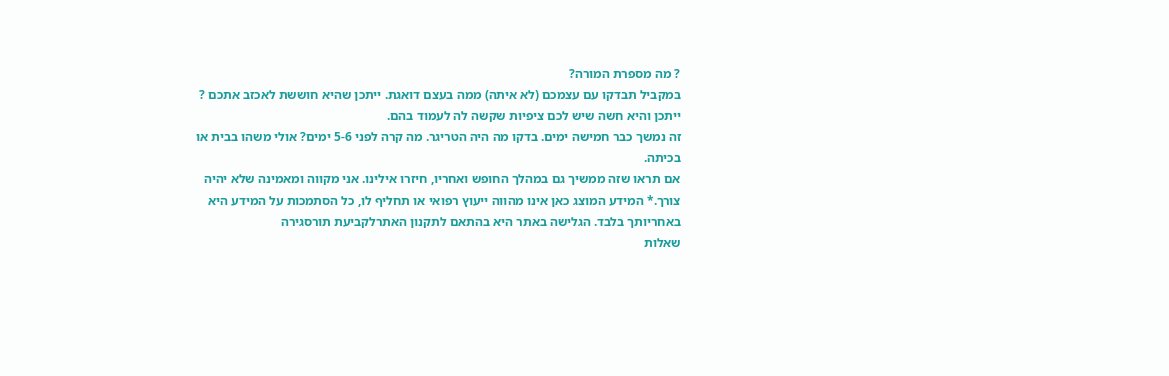? מה מספרת המורה?
במקביל תבדקו עם עצמכם (לא איתה) ממה בעצם דואגת. ייתכן שהיא חוששת לאכזב אתכם ? ייתכן והיא חשה שיש לכם ציפיות שקשה לה לעמוד בהם.
זה נמשך כבר חמישה ימים. בדקו מה היה הטריגר. מה קרה לפני 5-6 ימים? אולי משהו בבית או בכיתה.
אם תראו שזה ממשיך גם במהלך החופש ואחריו, חיזרו אילינו. אני מקווה ומאמינה שלא יהיה צורך.* המידע המוצג כאן אינו מהווה ייעוץ רפואי או תחליף לו, כל הסתמכות על המידע היא באחריותך בלבד. הגלישה באתר היא בהתאם לתקנון האתרלקביעת תורסגירה
שאלות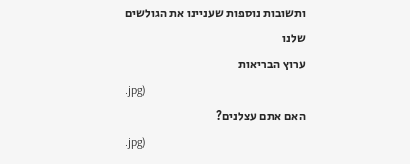ותשובות נוספות שעניינו את הגולשים שלנו
ערוץ הבריאות
.jpg)
האם אתם עצלנים?
.jpg)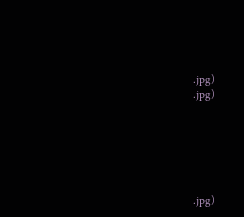.jpg)
.jpg)






.jpg)